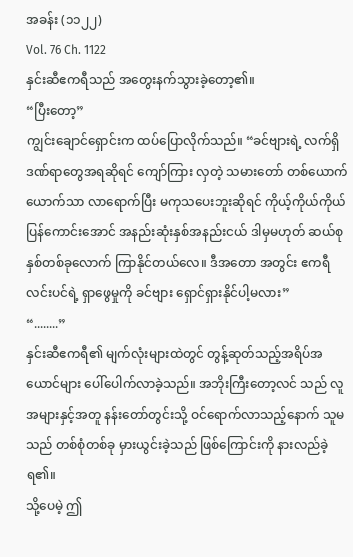အခန်း (၁၁၂၂)
Vol. 76 Ch. 1122
နှင်းဆီဧကရီသည် အတွေးနက်သွားခဲ့တော့၏။
“ပြီးတော့”
ကျွင်းချောင်ရှောင်းက ထပ်ပြောလိုက်သည်။ “ခင်ဗျားရဲ့ လက်ရှိ ဒဏ်ရာတွေအရဆိုရင် ကျော်ကြား လှတဲ့ သမားတော် တစ်ယောက်ယောက်သာ လာရောက်ပြီး မကုသပေးဘူးဆိုရင် ကိုယ့်ကိုယ်ကိုယ် ပြန်ကောင်းအောင် အနည်းဆုံးနှစ်အနည်းငယ် ဒါမှမဟုတ် ဆယ်စုနှစ်တစ်ခုလောက် ကြာနိုင်တယ်လေ။ ဒီအတော အတွင်း ဧကရီလင်းပင်ရဲ့ ရှာဖွေမှုကို ခင်ဗျား ရှောင်ရှားနိုင်ပါ့မလား”
“........”
နှင်းဆီဧကရီ၏ မျက်လုံးများထဲတွင် တွန့်ဆုတ်သည့်အရိပ်အယောင်များ ပေါ်ပေါက်လာခဲ့သည်။ အဘိုးကြီးတော့လင် သည် လူအများနှင့်အတူ နန်းတော်တွင်းသို့ ဝင်ရောက်လာသည့်နောက် သူမသည် တစ်စုံတစ်ခု မှားယွင်းခဲ့သည် ဖြစ်ကြောင်းကို နားလည်ခဲ့ရ၏။
သို့ပေမဲ့ ဤ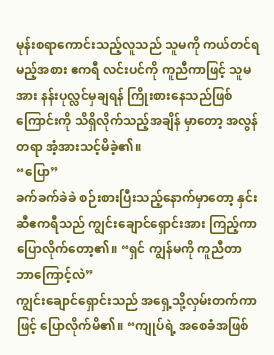မုန်းစရာကောင်းသည့်လူသည် သူမကို ကယ်တင်ရမည့်အစား ဧကရီ လင်းပင်ကို ကူညီကာဖြင့် သူမအား နန်းပုလ္လင်မှချရန် ကြိုးစားနေသည်ဖြစ်ကြောင်းကို သိရှိလိုက်သည့်အချိန် မှာတော့ အလွန်တရာ အံ့အားသင့်မိခဲ့၏။
“ပြော”
ခက်ခက်ခဲခဲ စဉ်းစားပြီးသည့်နောက်မှာတော့ နှင်းဆီဧကရီသည် ကျွင်းချောင်ရှောင်းအား ကြည့်ကာ ပြောလိုက်တော့၏။ “ရှင် ကျွန်မကို ကူညီတာ ဘာကြောင့်လဲ”
ကျွင်းချောင်ရှောင်းသည် အရှေ့သို့လှမ်းတက်ကာဖြင့် ပြောလိုက်မိ၏။ “ကျုပ်ရဲ့ အစေခံအဖြစ်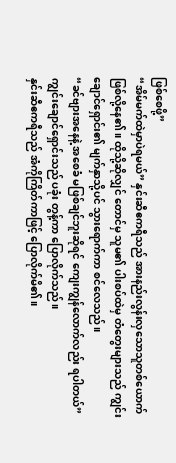ဖြစ်စေဖို့”
“အိမ်မက်ထဲမှာပဲရမယ်” နှင်းဆီဧကရီသည် အားနည်းလွန်းလှသောသူတစ်ယောက် ဖြစ်လို့နေ၏။ ထိုသို့ဆိုလျှင် တောင်မှ သူမ၏ ပါးစပ်ထဲမှ တံတွေးများသည် ကျွင်းချောင်ရှောင်း၏ မျက်နှာသို့ပင် သွားရောက်ကာ စင်လေသည်။
“ခင်ဗျားအနေနဲ့ အစေခံ မဖြစ်ချင်ဘူးဆိုရင် ကျေးကျွန်လောက်လည်း ရပါတယ်” ကျွင်းချောင်ရှောင်းသည် ပခုံး တွန့်ကာ ပြောလိုက်သည်။
နှင်းဆီဧကရီသည် အံကိုကြိတ်ကာဖြင့် ပြောလိုက်မိ၏။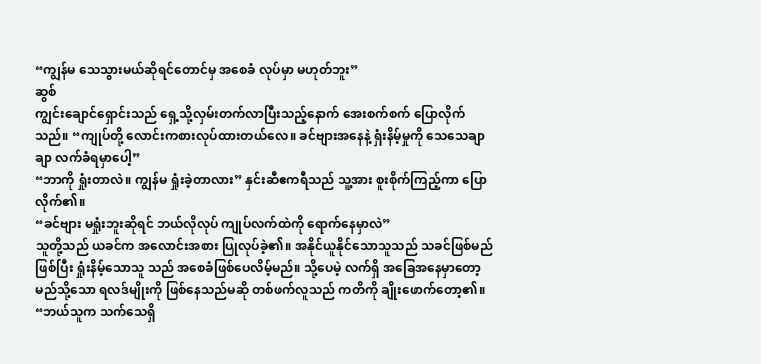“ကျွန်မ သေသွားမယ်ဆိုရင်တောင်မှ အစေခံ လုပ်မှာ မဟုတ်ဘူး”
ဆွစ်
ကျွင်းချောင်ရှောင်းသည် ရှေ့သို့လှမ်းတက်လာပြီးသည့်နောက် အေးစက်စက် ပြောလိုက်သည်။ “ကျုပ်တို့ လောင်းကစားလုပ်ထားတယ်လေ။ ခင်ဗျားအနေနဲ့ ရှံးနိမ့်မှုကို သေသေချာချာ လက်ခံရမှာပေါ့”
“ဘာကို ရှုံးတာလဲ။ ကျွန်မ ရှုံးခဲ့တာလား” နှင်းဆီဧကရီသည် သူ့အား စူးစိုက်ကြည့်ကာ ပြောလိုက်၏။
“ခင်ဗျား မရှုံးဘူးဆိုရင် ဘယ်လိုလုပ် ကျုပ်လက်ထဲကို ရောက်နေမှာလဲ”
သူတို့သည် ယခင်က အလောင်းအစား ပြုလုပ်ခဲ့၏။ အနိုင်ယူနိုင်သောသူသည် သခင်ဖြစ်မည်ဖြစ်ပြီး ရှုံးနိမ့်သောသူ သည် အစေခံဖြစ်ပေလိမ့်မည်။ သို့ပေမဲ့ လက်ရှိ အခြေအနေမှာတော့ မည်သို့သော ရလဒ်မျိုးကို ဖြစ်နေသည်မဆို တစ်ဖက်လူသည် ကတိကို ချိုးဖောက်တော့၏။
“ဘယ်သူက သက်သေရှိ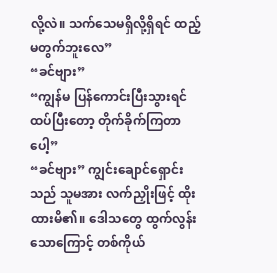လို့လဲ။ သက်သေမရှိလို့ရှိရင် ထည့်မတွက်ဘူးလေ”
“ခင်ဗျား”
“ကျွန်မ ပြန်ကောင်းပြီးသွားရင် ထပ်ပြီးတော့ တိုက်ခိုက်ကြတာပေါ့”
“ခင်ဗျား” ကျွင်းချောင်ရှောင်းသည် သူမအား လက်ညှိုးဖြင့် ထိုးထားမိ၏။ ဒေါသတွေ ထွက်လွန်းသောကြောင့် တစ်ကိုယ်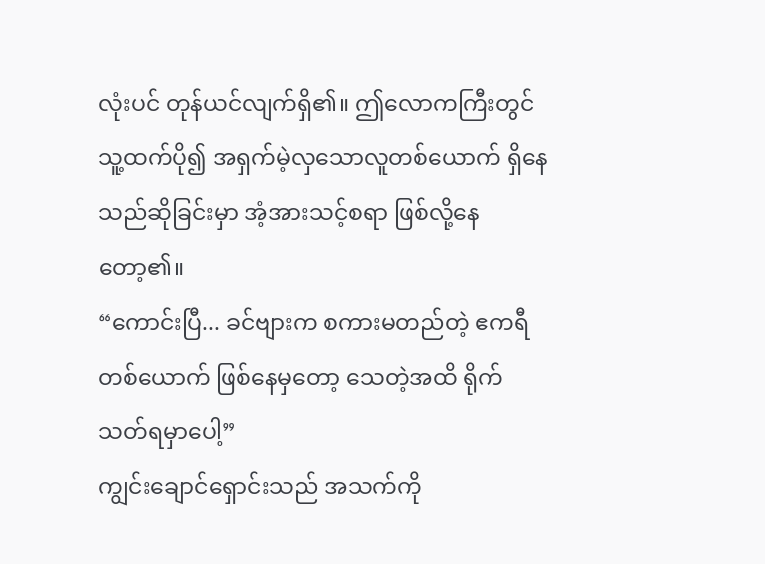လုံးပင် တုန်ယင်လျက်ရှိ၏။ ဤလောကကြီးတွင် သူ့ထက်ပို၍ အရှက်မဲ့လှသောလူတစ်ယောက် ရှိနေသည်ဆိုခြင်းမှာ အံ့အားသင့်စရာ ဖြစ်လို့နေတော့၏။
“ကောင်းပြီ... ခင်ဗျားက စကားမတည်တဲ့ ဧကရီတစ်ယောက် ဖြစ်နေမှတော့ သေတဲ့အထိ ရိုက်သတ်ရမှာပေါ့”
ကျွင်းချောင်ရှောင်းသည် အသက်ကို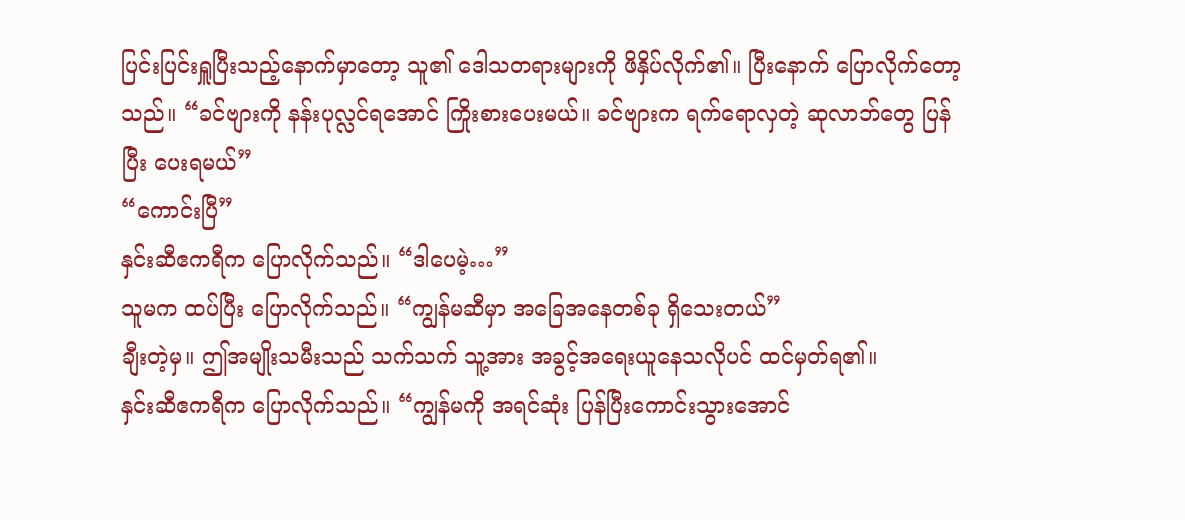ပြင်းပြင်းရှူပြီးသည့်နောက်မှာတော့ သူ၏ ဒေါသတရားများကို ဖိနှိပ်လိုက်၏။ ပြီးနောက် ပြောလိုက်တော့သည်။ “ခင်ဗျားကို နန်းပုလ္လင်ရအောင် ကြိုးစားပေးမယ်။ ခင်ဗျားက ရက်ရောလှတဲ့ ဆုလာဘ်တွေ ပြန်ပြီး ပေးရမယ်”
“ကောင်းပြီ”
နှင်းဆီဧကရီက ပြောလိုက်သည်။ “ဒါပေမဲ့…”
သူမက ထပ်ပြီး ပြောလိုက်သည်။ “ကျွန်မဆီမှာ အခြေအနေတစ်ခု ရှိသေးတယ်”
ချီးတဲ့မှ။ ဤအမျိုးသမီးသည် သက်သက် သူ့အား အခွင့်အရေးယူနေသလိုပင် ထင်မှတ်ရ၏။
နှင်းဆီဧကရီက ပြောလိုက်သည်။ “ကျွန်မကို အရင်ဆုံး ပြန်ပြီးကောင်းသွားအောင်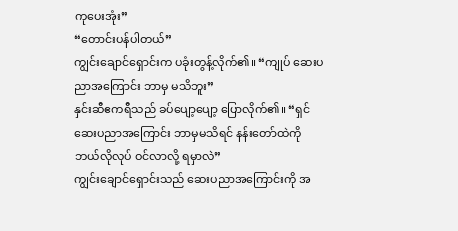ကုပေးအုံး”
“တောင်းပန်ပါတယ်”
ကျွင်းချောင်ရှောင်းက ပခုံးတွန့်လိုက်၏။ “ကျုပ် ဆေးပညာအကြောင်း ဘာမှ မသိဘူး”
နှင်းဆီဧကရီသည် ခပ်ပျော့ပျော့ ပြောလိုက်၏။ “ရှင် ဆေးပညာအကြောင်း ဘာမှမသိရင် နန်းတော်ထဲကို ဘယ်လိုလုပ် ဝင်လာလို့ ရမှာလဲ”
ကျွင်းချောင်ရှောင်းသည် ဆေးပညာအကြောင်းကို အ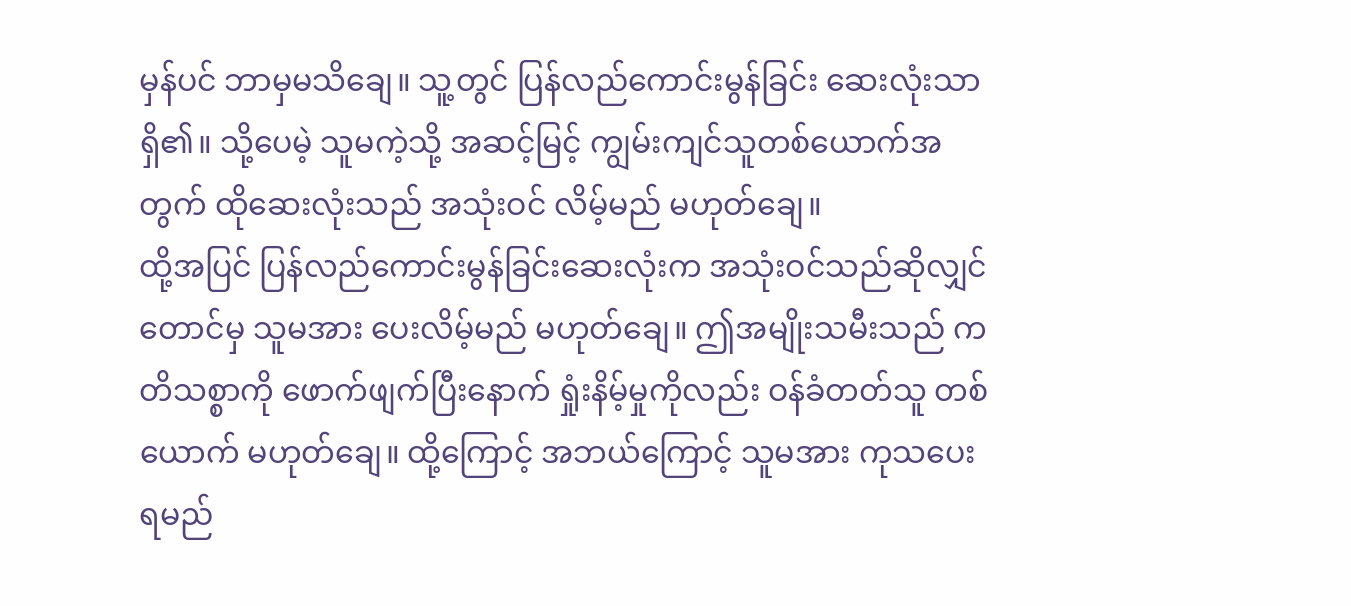မှန်ပင် ဘာမှမသိချေ။ သူ့တွင် ပြန်လည်ကောင်းမွန်ခြင်း ဆေးလုံးသာရှိ၏။ သို့ပေမဲ့ သူမကဲ့သို့ အဆင့်မြင့် ကျွမ်းကျင်သူတစ်ယောက်အတွက် ထိုဆေးလုံးသည် အသုံးဝင် လိမ့်မည် မဟုတ်ချေ။
ထို့အပြင် ပြန်လည်ကောင်းမွန်ခြင်းဆေးလုံးက အသုံးဝင်သည်ဆိုလျှင်တောင်မှ သူမအား ပေးလိမ့်မည် မဟုတ်ချေ။ ဤအမျိုးသမီးသည် ကတိသစ္စာကို ဖောက်ဖျက်ပြီးနောက် ရှုံးနိမ့်မှုကိုလည်း ဝန်ခံတတ်သူ တစ်ယောက် မဟုတ်ချေ။ ထို့ကြောင့် အဘယ်ကြောင့် သူမအား ကုသပေးရမည်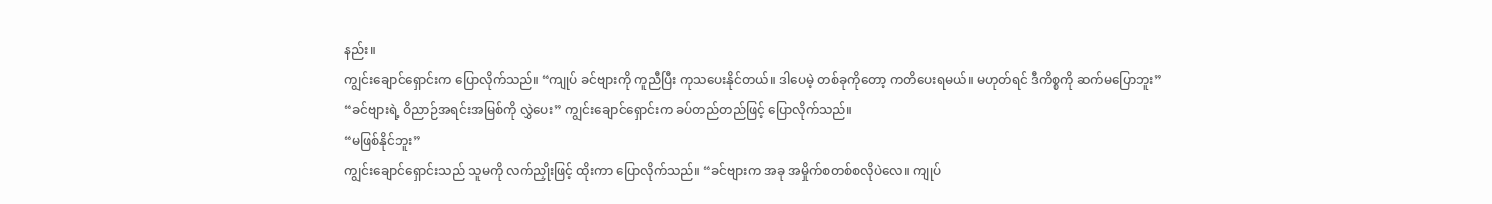နည်း။
ကျွင်းချောင်ရှောင်းက ပြောလိုက်သည်။ “ကျုပ် ခင်ဗျားကို ကူညီပြီး ကုသပေးနိုင်တယ်။ ဒါပေမဲ့ တစ်ခုကိုတော့ ကတိပေးရမယ်။ မဟုတ်ရင် ဒီကိစ္စကို ဆက်မပြောဘူး”
“ခင်ဗျားရဲ့ ဝိညာဉ်အရင်းအမြစ်ကို လွှဲပေး” ကျွင်းချောင်ရှောင်းက ခပ်တည်တည်ဖြင့် ပြောလိုက်သည်။
“မဖြစ်နိုင်ဘူး”
ကျွင်းချောင်ရှောင်းသည် သူမကို လက်ညှိုးဖြင့် ထိုးကာ ပြောလိုက်သည်။ “ခင်ဗျားက အခု အမှိုက်စတစ်စလိုပဲလေ။ ကျုပ်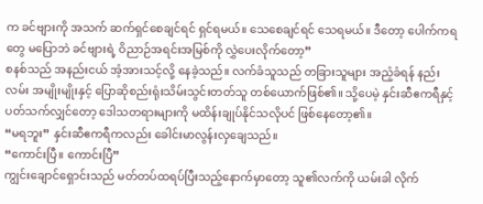က ခင်ဗျားကို အသက် ဆက်ရှင်စေချင်ရင် ရှင်ရမယ်။ သေစေချင်ရင် သေရမယ်။ ဒီတော့ ပေါက်ကရတွေ မပြောဘဲ ခင်ဗျားရဲ့ ဝိညာဉ်အရင်းအမြစ်ကို လွှဲပေးလိုက်တော့”
စနစ်သည် အနည်းငယ် အံ့အားသင့်လို့ နေခဲ့သည်။ လက်ခံသူသည် တခြားသူများ အညံ့ခံရန် နည်းလမ်း အမျိုးမျိုးနှင့် ပြောဆိုစည်းရုံးသိမ်းသွင်းတတ်သူ တစ်ယောက်ဖြစ်၏။ သို့ပေမဲ့ နှင်းဆီဧကရီနှင့် ပတ်သက်လျှင်တော့ ဒေါသတရားများကို မထိန်းချုပ်နိုင်သလိုပင် ဖြစ်နေတော့၏။
“မရဘူး” နှင်းဆီဧကရီကလည်း ခေါင်းမာလွန်းလှချေသည်။
“ကောင်းပြီ။ ကောင်းပြီ”
ကျွင်းချောင်ရှောင်းသည် မတ်တပ်ထရပ်ပြီးသည့်နောက်မှာတော့ သူ၏လက်ကို ယမ်းခါ လိုက်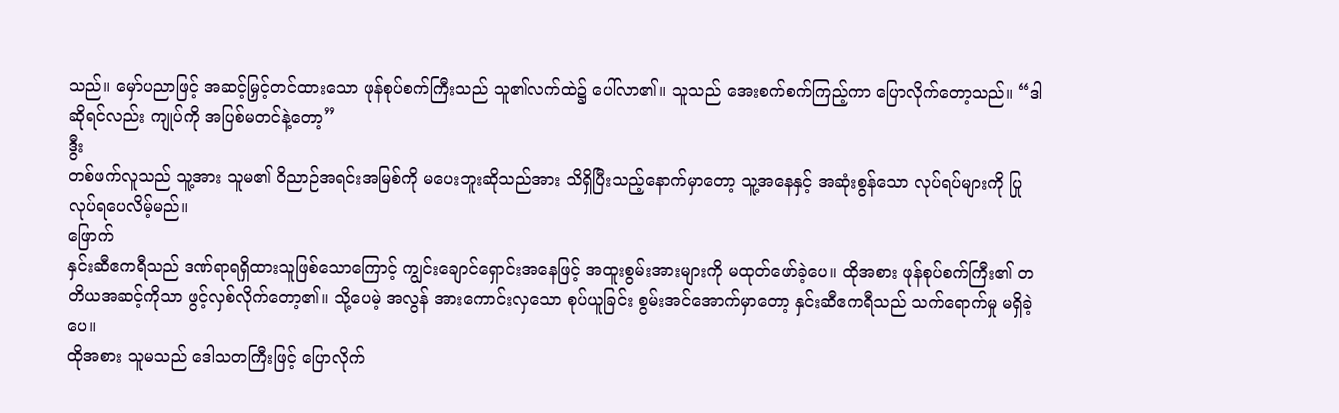သည်။ မှော်ပညာဖြင့် အဆင့်မြှင့်တင်ထားသော ဖုန်စုပ်စက်ကြီးသည် သူ၏လက်ထဲ၌ ပေါ်လာ၏။ သူသည် အေးစက်စက်ကြည့်ကာ ပြောလိုက်တော့သည်။ “ဒါဆိုရင်လည်း ကျုပ်ကို အပြစ်မတင်နဲ့တော့”
ဒွီး
တစ်ဖက်လူသည် သူ့အား သူမ၏ ဝိညာဉ်အရင်းအမြစ်ကို မပေးဘူးဆိုသည်အား သိရှိပြီးသည့်နောက်မှာတော့ သူ့အနေနှင့် အဆုံးစွန်သော လုပ်ရပ်များကို ပြုလုပ်ရပေလိမ့်မည်။
ဖြောက်
နှင်းဆီဧကရီသည် ဒဏ်ရာရရှိထားသူဖြစ်သောကြောင့် ကျွင်းချောင်ရှောင်းအနေဖြင့် အထူးစွမ်းအားများကို မထုတ်ဖော်ခဲ့ပေ။ ထိုအစား ဖုန်စုပ်စက်ကြီး၏ တတိယအဆင့်ကိုသာ ဖွင့်လှစ်လိုက်တော့၏။ သို့ပေမဲ့ အလွန် အားကောင်းလှသော စုပ်ယူခြင်း စွမ်းအင်အောက်မှာတော့ နှင်းဆီဧကရီသည် သက်ရောက်မှု မရှိခဲ့ပေ။
ထိုအစား သူမသည် ဒေါသတကြီးဖြင့် ပြောလိုက်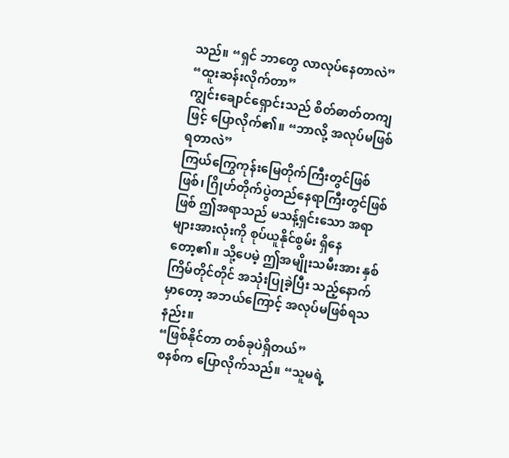သည်။ “ရှင် ဘာတွေ လာလုပ်နေတာလဲ”
“ထူးဆန်းလိုက်တာ”
ကျွင်းချောင်ရှောင်းသည် စိတ်ဓာတ်တကျဖြင့် ပြောလိုက်၏။ “ဘာလို့ အလုပ်မဖြစ်ရတာလဲ”
ကြယ်ကြွေကုန်းမြေတိုက်ကြီးတွင်ဖြစ်ဖြစ်၊ ဂြိုဟ်တိုက်ပွဲတည်နေရာကြီးတွင်ဖြစ်ဖြစ် ဤအရာသည် မသန့်ရှင်းသော အရာများအားလုံးကို စုပ်ယူနိုင်စွမ်း ရှိနေတော့၏။ သို့ပေမဲ့ ဤအမျိုးသမီးအား နှစ်ကြိမ်တိုင်တိုင် အသုံးပြုခဲ့ပြီး သည့်နောက်မှာတော့ အဘယ်ကြောင့် အလုပ်မဖြစ်ရသနည်း။
“ဖြစ်နိုင်တာ တစ်ခုပဲရှိတယ်”
စနစ်က ပြောလိုက်သည်။ “သူမရဲ့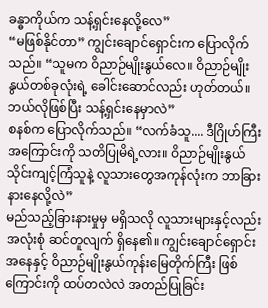ခန္ဓာကိုယ်က သန့်ရှင်းနေလို့လေ”
“မဖြစ်နိုင်တာ” ကျွင်းချောင်ရှောင်းက ပြောလိုက်သည်။ “သူမက ဝိညာဉ်မျိုးနွယ်လေ။ ဝိညာဉ်မျိုးနွယ်တစ်ခုလုံးရဲ့ ခေါင်းဆောင်လည်း ဟုတ်တယ်။ ဘယ်လိုဖြစ်ပြီး သန့်ရှင်းနေမှာလဲ”
စနစ်က ပြောလိုက်သည်။ “လက်ခံသူ.... ဒီဂြိုဟ်ကြီးအကြောင်းကို သတိပြုမိရဲ့လား။ ဝိညာဉ်မျိုးနွယ် သိုင်းကျင့်ကြံသူနဲ့ လူသားတွေအကုန်လုံးက ဘာခြားနားနေလို့လဲ”
မည်သည့်ခြားနားမှုမှ မရှိသလို လူသားများနှင့်လည်း အလုံးစုံ ဆင်တူလျက် ရှိနေ၏။ ကျွင်းချောင်ရှောင်း အနေနှင့် ဝိညာဉ်မျိုးနွယ်ကုန်းမြေတိုက်ကြီး ဖြစ်ကြောင်းကို ထပ်တလဲလဲ အတည်ပြုခြင်း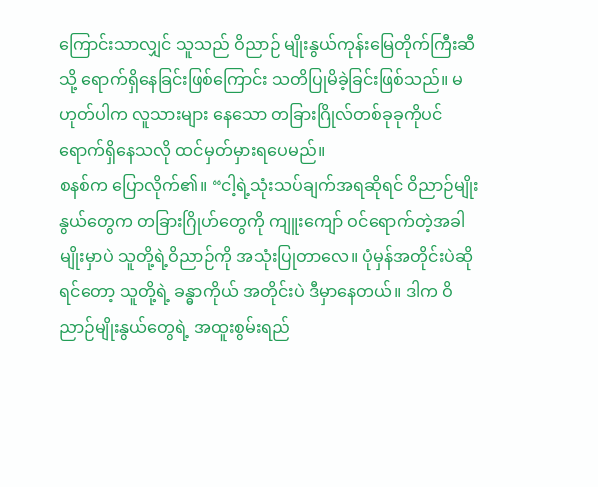ကြောင်းသာလျှင် သူသည် ဝိညာဉ် မျိုးနွယ်ကုန်းမြေတိုက်ကြီးဆီသို့ ရောက်ရှိနေခြင်းဖြစ်ကြောင်း သတိပြုမိခဲ့ခြင်းဖြစ်သည်။ မဟုတ်ပါက လူသားများ နေသော တခြားဂြိုလ်တစ်ခုခုကိုပင် ရောက်ရှိနေသလို ထင်မှတ်မှားရပေမည်။
စနစ်က ပြောလိုက်၏။ “ငါ့ရဲ့သုံးသပ်ချက်အရဆိုရင် ဝိညာဉ်မျိုးနွယ်တွေက တခြားဂြိုဟ်တွေကို ကျူးကျော် ဝင်ရောက်တဲ့အခါမျိုးမှာပဲ သူတို့ရဲ့ဝိညာဉ်ကို အသုံးပြုတာလေ။ ပုံမှန်အတိုင်းပဲဆိုရင်တော့ သူတို့ရဲ့ ခန္ဓာကိုယ် အတိုင်းပဲ ဒီမှာနေတယ်။ ဒါက ဝိညာဉ်မျိုးနွယ်တွေရဲ့ အထူးစွမ်းရည်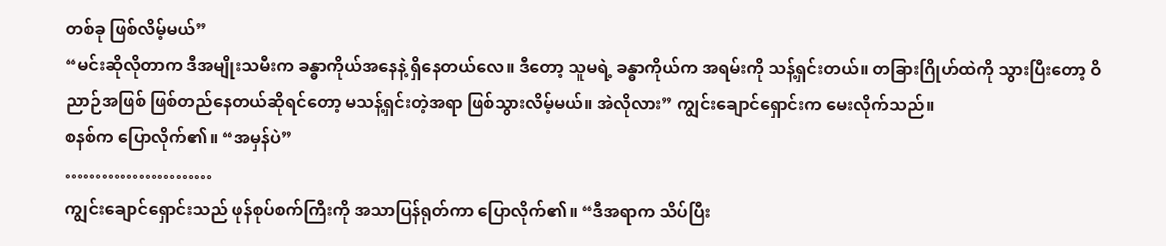တစ်ခု ဖြစ်လိမ့်မယ်”
“မင်းဆိုလိုတာက ဒီအမျိုးသမီးက ခန္ဓာကိုယ်အနေနဲ့ ရှိနေတယ်လေ။ ဒီတော့ သူမရဲ့ ခန္ဓာကိုယ်က အရမ်းကို သန့်ရှင်းတယ်။ တခြားဂြိုဟ်ထဲကို သွားပြီးတော့ ဝိညာဉ်အဖြစ် ဖြစ်တည်နေတယ်ဆိုရင်တော့ မသန့်ရှင်းတဲ့အရာ ဖြစ်သွားလိမ့်မယ်။ အဲလိုလား” ကျွင်းချောင်ရှောင်းက မေးလိုက်သည်။
စနစ်က ပြောလိုက်၏။ “အမှန်ပဲ”
……………………
ကျွင်းချောင်ရှောင်းသည် ဖုန်စုပ်စက်ကြီးကို အသာပြန်ရုတ်ကာ ပြောလိုက်၏။ “ဒီအရာက သိပ်ပြီး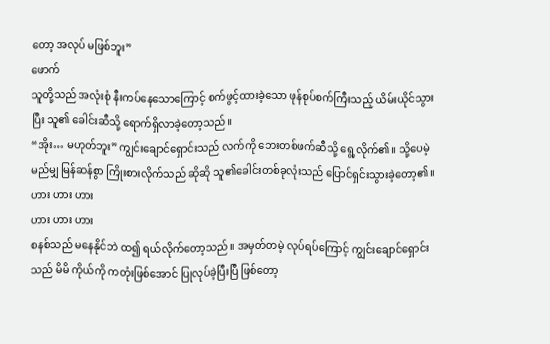တော့ အလုပ် မဖြစ်ဘူး”
ဖောက်
သူတို့သည် အလုံးစုံ နီးကပ်နေသောကြောင့် စက်ဖွင့်ထားခဲ့သော ဖုန်စုပ်စက်ကြီးသည့် ယိမ်းယိုင်သွားပြီး သူ၏ ခေါင်းဆီသို့ ရောက်ရှိလာခဲ့တော့သည်။
“အိုး… မဟုတ်ဘူး” ကျွင်းချောင်ရှောင်းသည် လက်ကို ဘေးတစ်ဖက်ဆီသို့ ရွေ့လိုက်၏။ သို့ပေမဲ့ မည်မျှ မြန်ဆန်စွာ ကြိုးစားလိုက်သည် ဆိုဆို သူ၏ခေါင်းတစ်ခုလုံးသည် ပြောင်ရှင်းသွားခဲ့တော့၏။
ဟား ဟား ဟား
ဟား ဟား ဟား
စနစ်သည် မနေနိုင်ဘဲ ထ၍ ရယ်လိုက်တော့သည်။ အမှတ်တမဲ့ လုပ်ရပ်ကြောင့် ကျွင်းချောင်ရှောင်းသည် မိမိ ကိုယ်ကို ကတုံးဖြစ်အောင် ပြုလုပ်ခဲ့ပြီးပြီ ဖြစ်တော့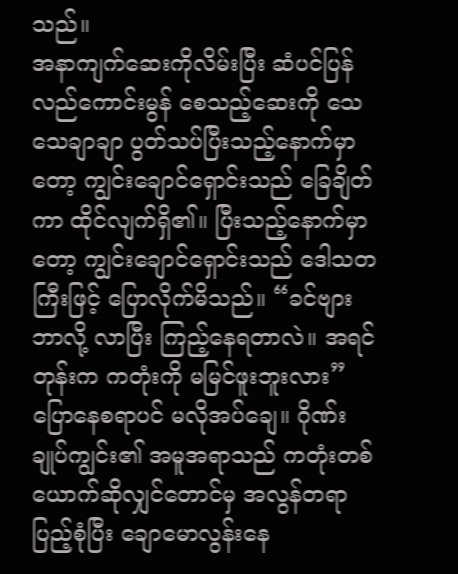သည်။
အနာကျက်ဆေးကိုလိမ်းပြီး ဆံပင်ပြန်လည်ကောင်းမွန် စေသည့်ဆေးကို သေသေချာချာ ပွတ်သပ်ပြီးသည့်နောက်မှာတော့ ကျွင်းချောင်ရှောင်းသည် ခြေချိတ်ကာ ထိုင်လျက်ရှိ၏။ ပြီးသည့်နောက်မှာတော့ ကျွင်းချောင်ရှောင်းသည် ဒေါသတကြီးဖြင့် ပြောလိုက်မိသည်။ “ခင်ဗျား ဘာလို့ လာပြီး ကြည့်နေရတာလဲ။ အရင်တုန်းက ကတုံးကို မမြင်ဖူးဘူးလား”
ပြောနေစရာပင် မလိုအပ်ချေ။ ဂိုဏ်းချုပ်ကျွင်း၏ အမူအရာသည် ကတုံးတစ်ယောက်ဆိုလျှင်တောင်မှ အလွန်တရာ ပြည့်စုံပြီး ချောမောလွန်းနေ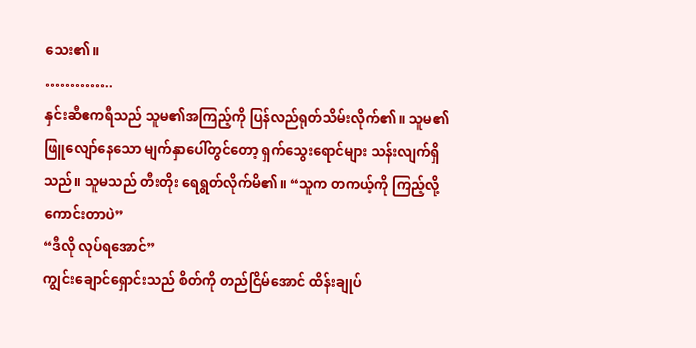သေး၏။
…………..
နှင်းဆီဧကရီသည် သူမ၏အကြည့်ကို ပြန်လည်ရုတ်သိမ်းလိုက်၏။ သူမ၏ ဖြူလျော်နေသော မျက်နှာပေါ်တွင်တော့ ရှက်သွေးရောင်များ သန်းလျက်ရှိသည်။ သူမသည် တီးတိုး ရေရွတ်လိုက်မိ၏။ “သူက တကယ့်ကို ကြည့်လို့ ကောင်းတာပဲ”
“ဒီလို လုပ်ရအောင်”
ကျွင်းချောင်ရှောင်းသည် စိတ်ကို တည်ငြိမ်အောင် ထိန်းချုပ်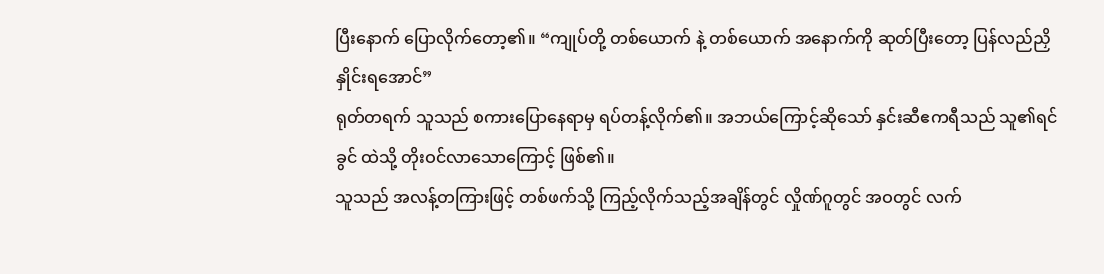ပြီးနောက် ပြောလိုက်တော့၏။ “ကျုပ်တို့ တစ်ယောက် နဲ့ တစ်ယောက် အနောက်ကို ဆုတ်ပြီးတော့ ပြန်လည်ညှိနှိုင်းရအောင်”
ရုတ်တရက် သူသည် စကားပြောနေရာမှ ရပ်တန့်လိုက်၏။ အဘယ်ကြောင့်ဆိုသော် နှင်းဆီဧကရီသည် သူ၏ရင်ခွင် ထဲသို့ တိုးဝင်လာသောကြောင့် ဖြစ်၏။
သူသည် အလန့်တကြားဖြင့် တစ်ဖက်သို့ ကြည့်လိုက်သည့်အချိန်တွင် လှိုဏ်ဂူတွင် အဝတွင် လက်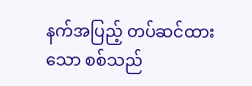နက်အပြည့် တပ်ဆင်ထားသော စစ်သည်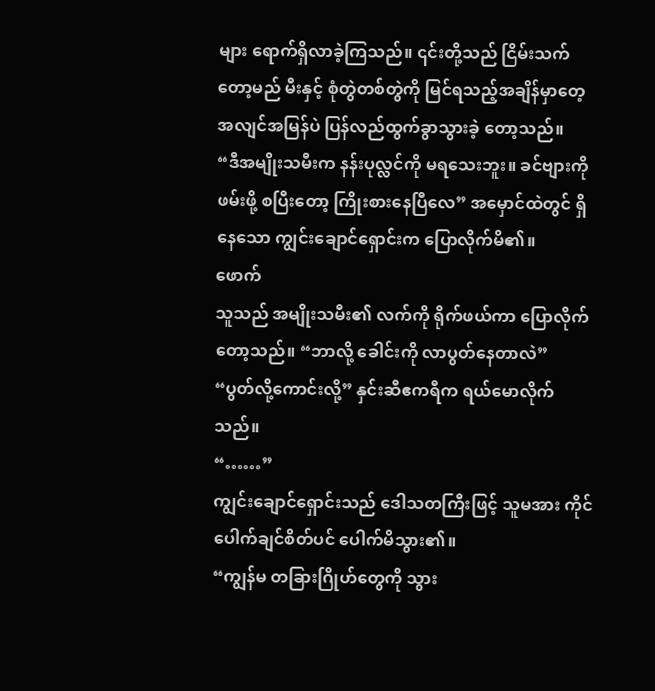များ ရောက်ရှိလာခဲ့ကြသည်။ ၎င်းတို့သည် ငြိမ်းသက်တော့မည် မီးနှင့် စုံတွဲတစ်တွဲကို မြင်ရသည့်အချိန်မှာတေ့ အလျင်အမြန်ပဲ ပြန်လည်ထွက်ခွာသွားခဲ့ တော့သည်။
“ဒီအမျိုးသမီးက နန်းပုလ္လင်ကို မရသေးဘူး။ ခင်ဗျားကို ဖမ်းဖို့ စပြီးတော့ ကြိုးစားနေပြီလေ” အမှောင်ထဲတွင် ရှိနေသော ကျွင်းချောင်ရှောင်းက ပြောလိုက်မိ၏။
ဖောက်
သူသည် အမျိုးသမီး၏ လက်ကို ရိုက်ဖယ်ကာ ပြောလိုက်တော့သည်။ “ဘာလို့ ခေါင်းကို လာပွတ်နေတာလဲ”
“ပွတ်လို့ကောင်းလို့” နှင်းဆီဧကရီက ရယ်မောလိုက်သည်။
“……”
ကျွင်းချောင်ရှောင်းသည် ဒေါသတကြီးဖြင့် သူမအား ကိုင်ပေါက်ချင်စိတ်ပင် ပေါက်မိသွား၏။
“ကျွန်မ တခြားဂြိုဟ်တွေကို သွား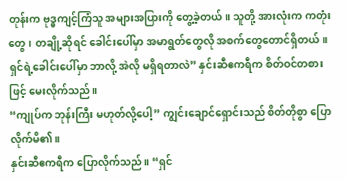တုန်းက ဗုဒ္ဓကျင့်ကြံသူ အများအပြားကို တွေ့ခဲ့တယ်။ သူတို့ အားလုံးက ကတုံးတွေ၊ တချို့ဆိုရင် ခေါင်းပေါ်မှာ အမာရွတ်တွေလို အစက်တွေတောင်ရှိတယ်။ ရှင်ရဲ့ခေါင်းပေါ်မှာ ဘာလို့ အဲလို မရှိရတာလဲ” နှင်းဆီဧကရီက စိတ်ဝင်တစားဖြင့် မေးလိုက်သည်။
“ကျုပ်က ဘုန်းကြီး မဟုတ်လို့ပေါ့” ကျွင်းချောင်ရှောင်းသည် စိတ်တိုစွာ ပြောလိုက်မိ၏။
နှင်းဆီဧကရီက ပြောလိုက်သည်။ “ရှင်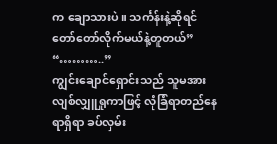က ချောသားပဲ။ သင်္ကန်းနဲ့ဆိုရင် တော်တော်လိုက်မယ်နဲ့တူတယ်”
“………..”
ကျွင်းချောင်ရှောင်းသည် သူမအား လျစ်လျှူရှုကာဖြင့် လုံခြံရာတည်နေရာရှိရာ ခပ်လှမ်း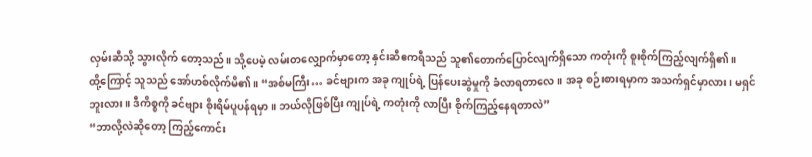လှမ်းဆီသို့ သွားလိုက် တော့သည်။ သို့ပေမဲ့ လမ်းတလျှောက်မှာတော့ နှင်းဆီဧကရီသည် သူ၏တောက်ပြောင်လျက်ရှိသော ကတုံးကို စူးစိုက်ကြည့်လျက်ရှိ၏။
ထို့ကြောင့် သူသည် အော်ဟစ်လိုက်မိ၏။ “အစ်မကြီး… ခင်ဗျားက အခု ကျုပ်ရဲ့ ပြန်ပေးဆွဲမှုကို ခံလာရတာလေ။ အခု စဉ်းစားရမှာက အသက်ရှင်မှာလား၊ မရှင်ဘူးလား။ ဒီကိစ္စကို ခင်ဗျား စိုးရိမ်ပူပန်ရမှာ။ ဘယ်လိုဖြစ်ပြီး ကျုပ်ရဲ့ ကတုံးကို လာပြီး စိုက်ကြည့်နေရတာလဲ”
“ဘာလို့လဲဆိုတော့ ကြည့်ကောင်း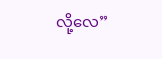လို့လေ”